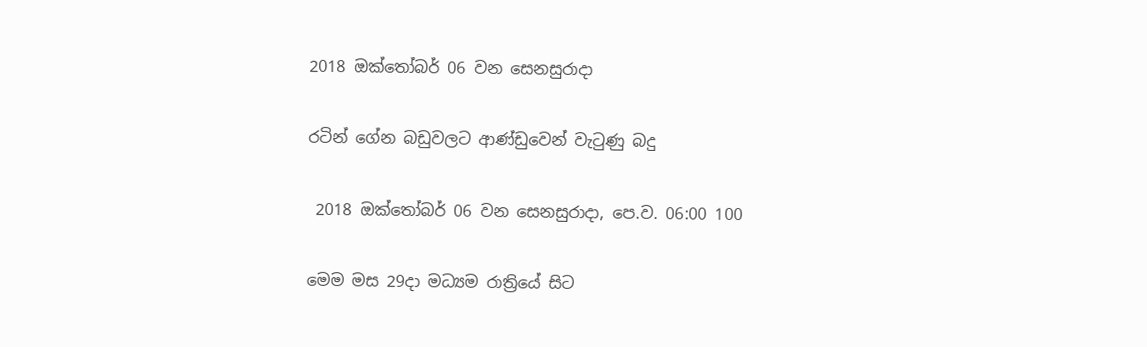2018 ඔක්තෝබර් 06 වන සෙනසුරාදා

රටින් ගේන බඩුවලට ආණ්ඩුවෙන් වැටුණු බදු

 2018 ඔක්තෝබර් 06 වන සෙනසුරාදා, පෙ.ව. 06:00 100

මෙම මස 29දා මධ්‍යම රාත්‍රියේ සිට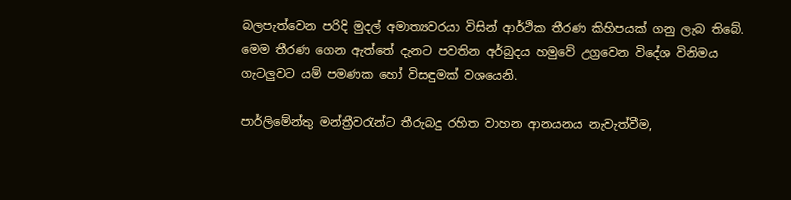බලපැත්වෙන පරිදි මුදල් අමාත්‍යවරයා විසින් ආර්ථික තීරණ කිහිපයක් ගනු ලැබ තිබේ. මෙම තීරණ ගෙන ඇත්තේ දැනට පවතින අර්බුදය හමුවේ උග්‍රවෙන විදේශ විනිමය ගැටලුවට යම් පමණක හෝ විසඳුමක් වශයෙනි.

පාර්ලිමේන්තු මන්ත්‍රීවරැන්ට තීරුබදු රහිත වාහන ආනයනය නැවැත්වීම,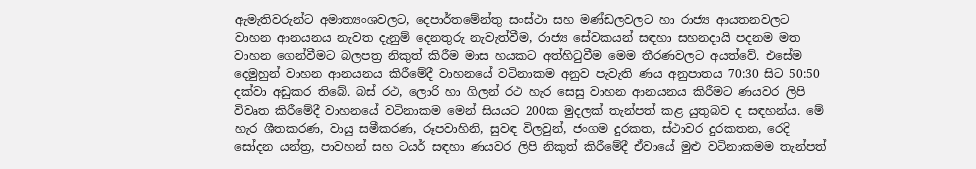ඇමැතිවරුන්ට අමාත්‍යංශවලට, දෙපාර්තමේන්තු සංස්ථා සහ මණ්ඩලවලට හා රාජ්‍ය ආයතනවලට වාහන ආනයනය නැවත දැනුම් දෙනතුරු නැවැත්වීම, රාජ්‍ය සේවකයන් සඳහා සහනදායි පදනම මත වාහන ගෙන්වීමට බලපත්‍ර නිකුත් කිරීම මාස හයකට අත්හිටුවීම මෙම තීරණවලට අයත්වේ. එසේම දෙමුහුන් වාහන ආනයනය කිරීමේදී වාහනයේ වටිනාකම අනුව පැවැති ණය අනුපාතය 70:30 සිට 50:50 දක්වා අඩුකර තිබේ. බස් රථ, ලොරි හා ගිලන් රථ හැර සෙසු වාහන ආනයනය කිරීමට ණයවර ලිපි විවෘත කිරීමේදී වාහනයේ වටිනාකම මෙන් සියයට 200ක මුදලක් තැන්පත් කළ යුතුබව ද සඳහන්ය. මේ හැර ශීතකරණ, වායු සමීකරණ, රූපවාහිනි, සුවඳ විලවුන්, ජංගම දුරකත, ස්ථාවර දුරකතන, රෙදි සෝදන යන්ත්‍ර, පාවහන් සහ ටයර් සඳහා ණයවර ලිපි නිකුත් කිරීමේදී ඒවායේ මුළු වටිනාකමම තැන්පත්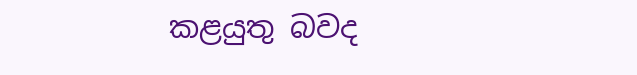කළයුතු බවද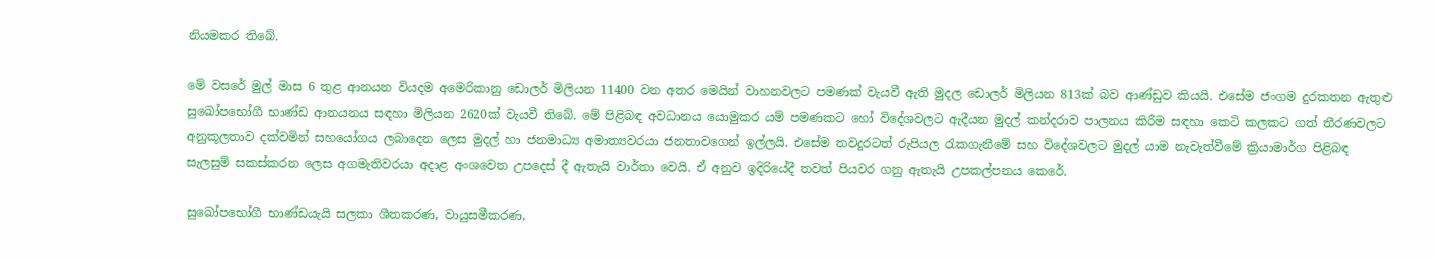නියමකර තිබේ.

මේ වසරේ මුල් මාස 6 තුළ ආනයන වියදම අමෙරිකානු ඩොලර් මිලියන 11400 වන අතර මෙයින් වාහනවලට පමණක් වැයවී ඇති මුදල ඩොලර් මිලියන 813ක් බව ආණ්ඩුව කියයි. එසේම ජංගම දුරකතන ඇතුළු සුඛෝපභෝගී භාණ්ඩ ආනයනය සඳහා මිලියන 2620ක් වැයවී තිබේ. මේ පිළිබඳ අවධානය යොමුකර යම් පමණකට හෝ විදේශවලට ඇදීයන මුදල් කන්දරාව පාලනය කිරීම සඳහා කෙටි කලකට ගත් තීරණවලට අනුකූලතාව දක්වමින් සහයෝගය ලබාදෙන ලෙස මුදල් හා ජනමාධ්‍ය අමාත්‍යවරයා ජනතාවගෙන් ඉල්ලයි. එසේම තවදුරටත් රුපියල රැකගැනීමේ සහ විදේශවලට මුදල් යාම නැවැත්වීමේ ක්‍රියාමාර්ග පිළිබඳ සැලසුම් සකස්කරන ලෙස අගමැතිවරයා අදාළ අංශවෙත උපදෙස් දී ඇතැයි වාර්තා වෙයි. ඒ අනුව ඉදිරියේදී තවත් පියවර ගනු ඇතැයි උපකල්පනය කෙරේ.

සුඛෝපභෝගී භාණ්ඩයැයි සලකා ශීතකරණ, වායුසමීකරණ,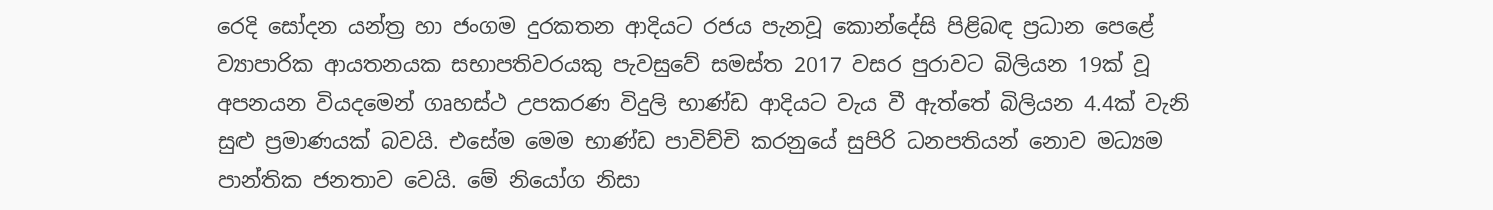රෙදි සෝදන යන්ත්‍ර හා ජංගම දුරකතන ආදියට රජය පැනවූ කොන්දේසි පිළිබඳ ප්‍රධාන පෙළේ ව්‍යාපාරික ආයතනයක සභාපතිවරයකු පැවසුවේ සමස්ත 2017 වසර පුරාවට බිලියන 19ක් වූ අපනයන වියදමෙන් ගෘහස්ථ උපකරණ විදුලි භාණ්ඩ ආදියට වැය වී ඇත්තේ බිලියන 4.4ක් වැනි සුළු ප්‍රමාණයක් බවයි. එසේම මෙම භාණ්ඩ පාවිච්චි කරනුයේ සුපිරි ධනපතියන් නොව මධ්‍යම පාන්තික ජනතාව වෙයි. මේ නියෝග නිසා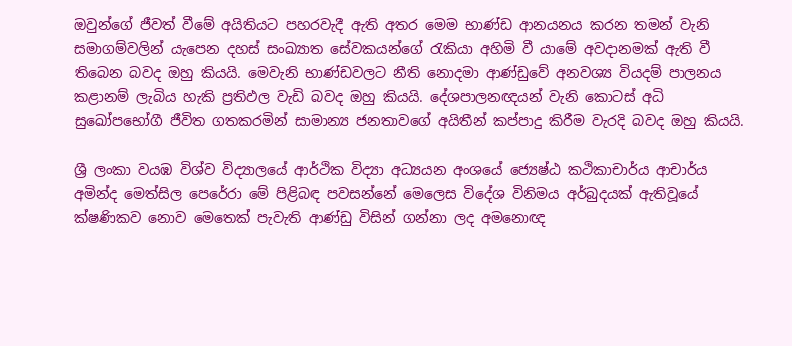ඔවුන්ගේ ජීවත් වීමේ අයිතියට පහරවැදී ඇති අතර මෙම භාණ්ඩ ආනයනය කරන තමන් වැනි සමාගම්වලින් යැපෙන දහස් සංඛ්‍යාත සේවකයන්ගේ රැකියා අහිමි වී යාමේ අවදානමක් ඇති වී තිබෙන බවද ඔහු කියයි. මෙවැනි භාණ්ඩවලට නීති නොදමා ආණ්ඩුවේ අනවශ්‍ය වියදම් පාලනය කළානම් ලැබිය හැකි ප්‍රතිඵල වැඩි බවද ඔහු කියයි. දේශපාලනඥයන් වැනි කොටස් අධි සුඛෝපභෝගී ජීවිත ගතකරමින් සාමාන්‍ය ජනතාවගේ අයිතීන් කප්පාදු කිරීම වැරදි බවද ඔහු කියයි.

ශ්‍රී ලංකා වයඹ විශ්ව විද්‍යාලයේ ආර්ථික විද්‍යා අධ්‍යයන අංශයේ ජ්‍යෙෂ්ඨ කථිකාචාර්ය ආචාර්ය අමින්ද මෙත්සිල පෙරේරා මේ පිළිබඳ පවසන්නේ මෙලෙස විදේශ විනිමය අර්බුදයක් ඇතිවූයේ ක්ෂණිකව නොව මෙතෙක් පැවැති ආණ්ඩු විසින් ගන්නා ලද අමනොඥ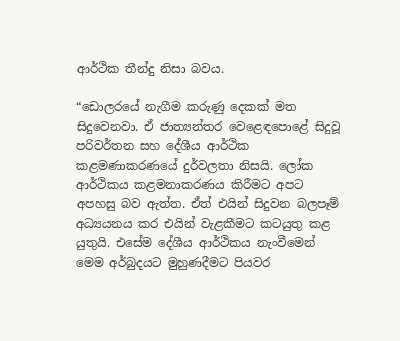ආර්ථික තීන්දු නිසා බවය.

“ඩොලරයේ නැගීම කරුණු දෙකක් මත සිදුවෙනවා. ඒ ජාත්‍යන්තර වෙළෙඳපොළේ සිදුවූ පරිවර්තන සහ දේශීය ආර්ථික කළමණාකරණයේ දුර්වලතා නිසයි. ලෝක ආර්ථිකය කළමනාකරණය කිරීමට අපට අපහසු බව ඇත්ත. ඒත් එයින් සිදුවන බලපෑම් අධ්‍යයනය කර එයින් වැළකීමට කටයුතු කළ යුතුයි. එසේම දේශීය ආර්ථිකය නැංවීමෙන් මෙම අර්බුදයට මුහුණදීමට පියවර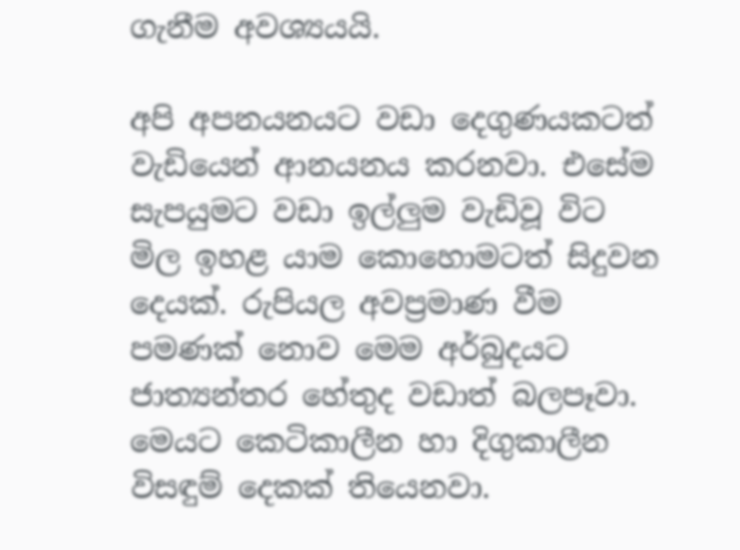ගැනීම අවශ්‍යයයි.

අපි අපනයනයට වඩා දෙගුණයකටත් වැඩියෙන් ආනයනය කරනවා. එසේම සැපයුමට වඩා ඉල්ලුම වැඩිවූ විට මිල ඉහළ යාම කොහොමටත් සිදුවන දෙයක්. රුපියල අවප්‍රමාණ වීම පමණක් නොව මෙම අර්බුදයට ජාත්‍යන්තර හේතුද වඩාත් බලපෑවා. මෙයට කෙටිකාලීන හා දිගුකාලීන විසඳුම් දෙකක් තියෙනවා.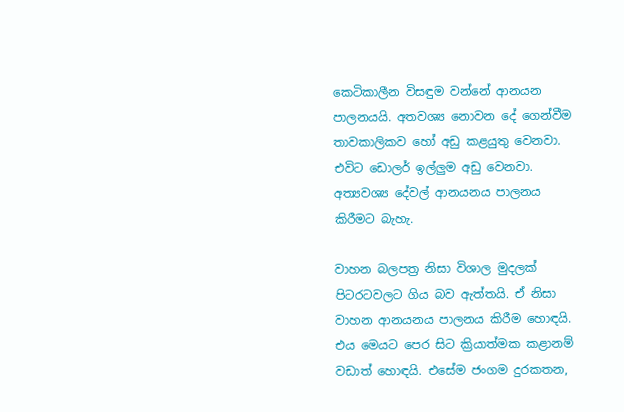කෙටිකාලීන විසඳුම වන්නේ ආනයන පාලනයයි. අතවශ්‍ය නොවන දේ ගෙන්වීම තාවකාලිකව හෝ අඩු කළයුතු වෙනවා. එවිට ඩොලර් ඉල්ලුම අඩු වෙනවා. අත්‍යවශ්‍ය දේවල් ආනයනය පාලනය කිරීමට බැහැ.

වාහන බලපත්‍ර නිසා විශාල මුදලක් පිටරටවලට ගිය බව ඇත්තයි. ඒ නිසා වාහන ආනයනය පාලනය කිරීම හොඳයි. එය මෙයට පෙර සිට ක්‍රියාත්මක කළානම් වඩාත් හොඳයි. එසේම ජංගම දුරකතන,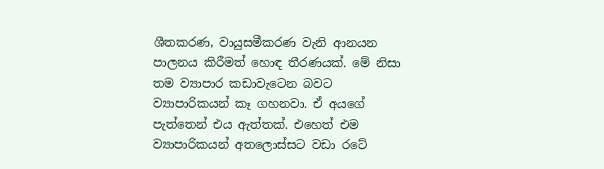ශීතකරණ, වායුසමීකරණ වැනි ආනයන පාලනය කිරීමත් හොඳ තීරණයක්. මේ නිසා තම ව්‍යාපාර කඩාවැටෙන බවට ව්‍යාපාරිකයන් කෑ ගහනවා. ඒ අයගේ පැත්තෙන් එය ඇත්තක්. එහෙත් එම ව්‍යාපාරිකයන් අතලොස්සට වඩා රටේ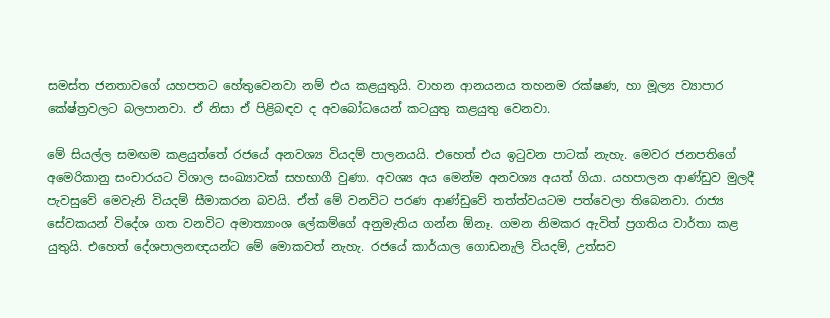සමස්ත ජනතාවගේ යහපතට හේතුවෙනවා නම් එය කළයුතුයි. වාහන ආනයනය තහනම රක්ෂණ, හා මූල්‍ය ව්‍යාපාර කේෂ්ත්‍රවලට බලපානවා. ඒ නිසා ඒ පිළිබඳව ද අවබෝධයෙන් කටයුතු කළයුතු වෙනවා.

මේ සියල්ල සමඟම කළයුත්තේ රජයේ අනවශ්‍ය වියදම් පාලනයයි. එහෙත් එය ඉටුවන පාටක් නැහැ. මෙවර ජනපතිගේ අමෙරිකානු සංචාරයට විශාල සංඛ්‍යාවක් සහභාගී වුණා. අවශ්‍ය අය මෙන්ම අනවශ්‍ය අයත් ගියා. යහපාලන ආණ්ඩුව මුලදී පැවසුවේ මෙවැනි වියදම් සීමාකරන බවයි. ඒත් මේ වනවිට පරණ ආණ්ඩුවේ තත්ත්වයටම පත්වෙලා තිබෙනවා. රාජ්‍ය සේවකයන් විදේශ ගත වනවිට අමාත්‍යාංශ ලේකම්ගේ අනුමැතිය ගන්න ඕනෑ. ගමන නිමකර ඇවිත් ප්‍රගතිය වාර්තා කළ යුතුයි. එහෙත් දේශපාලනඥයන්ට මේ මොකවත් නැහැ. රජයේ කාර්යාල ගොඩනැලි වියදම්, උත්සව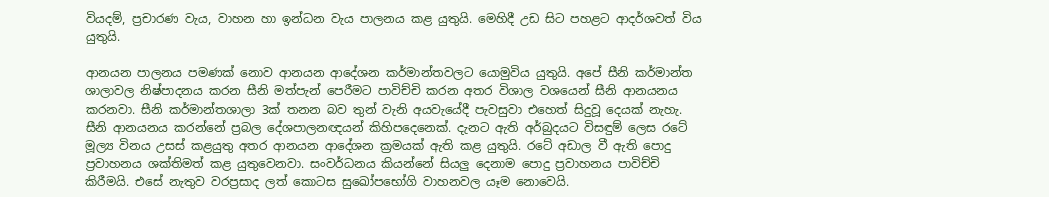වියදම්, ප්‍රචාරණ වැය, වාහන හා ඉන්ධන වැය පාලනය කළ යුතුයි. මෙහිදී උඩ සිට පහළට ආදර්ශවත් විය යුතුයි.

ආනයන පාලනය පමණක් නොව ආනයන ආදේශන කර්මාන්තවලට යොමුවිය යුතුයි. අපේ සීනි කර්මාන්ත ශාලාවල නිෂ්පාදනය කරන සීනි මත්පැන් පෙරීමට පාවිච්චි කරන අතර විශාල වශයෙන් සීනි ආනයනය කරනවා. සීනි කර්මාන්තශාලා 3ක් තනන බව තුන් වැනි අයවැයේදී පැවසුවා එහෙත් සිදුවූ දෙයක් නැහැ. සීනි ආනයනය කරන්නේ ප්‍රබල දේශපාලනඥයන් කිහිපදෙනෙක්. දැනට ඇති අර්බුදයට විසඳුම් ලෙස රටේ මූල්‍ය විනය උසස් කළයුතු අතර ආනයන ආදේශන ක්‍රමයක් ඇති කළ යුතුයි. රටේ අඩාල වී ඇති පොදු ප්‍රවාහනය ශක්තිමත් කළ යුතුවෙනවා. සංවර්ධනය කියන්නේ සියලු දෙනාම පොදු ප්‍රවාහනය පාවිච්චි කිරීමයි. එසේ නැතුව වරප්‍රසාද ලත් කොටස සුඛෝපභෝගි වාහනවල යෑම නොවෙයි.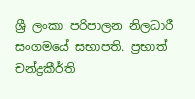ශ්‍රී ලංකා පරිපාලන නිලධාරී සංගමයේ සභාපති. ප්‍රභාත් චන්ද්‍රකීර්ති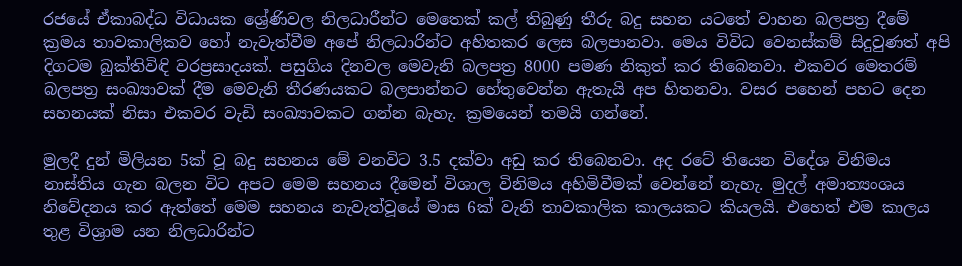රජයේ ඒකාබද්ධ විධායක ශ්‍රේණිවල නිලධාරීන්ට මෙතෙක් කල් තිබුණු තීරු බදු සහන යටතේ වාහන බලපත්‍ර දීමේ ක්‍රමය තාවකාලිකව හෝ නැවැත්වීම අපේ නිලධාරින්ට අහිතකර ලෙස බලපානවා. මෙය විවිධ වෙනස්කම් සිදුවුණත් අපි දිගටම බුක්තිවිඳි වරප්‍රසාදයක්. පසුගිය දිනවල මෙවැනි බලපත්‍ර 8000 පමණ නිකුත් කර තිබෙනවා. එකවර මෙතරම් බලපත්‍ර සංඛ්‍යාවක් දීම මෙවැනි තීරණයකට බලපාන්නට හේතුවෙන්න ඇතැයි අප හිතනවා. වසර පහෙන් පහට දෙන සහනයක් නිසා එකවර වැඩි සංඛ්‍යාවකට ගන්න බැහැ. ක්‍රමයෙන් තමයි ගන්නේ.

මුලදී දුන් මිලියන 5ක් වූ බදු සහනය මේ වනවිට 3.5 දක්වා අඩු කර තිබෙනවා. අද රටේ තියෙන විදේශ විනිමය නාස්තිය ගැන බලන විට අපට මෙම සහනය දීමෙන් විශාල විනිමය අහිමිවීමක් වෙන්නේ නැහැ. මුදල් අමාත්‍යංශය නිවේදනය කර ඇත්තේ මෙම සහනය නැවැත්වූයේ මාස 6ක් වැනි තාවකාලික කාලයකට කියලයි. එහෙත් එම කාලය තුළ විශ්‍රාම යන නිලධාරින්ට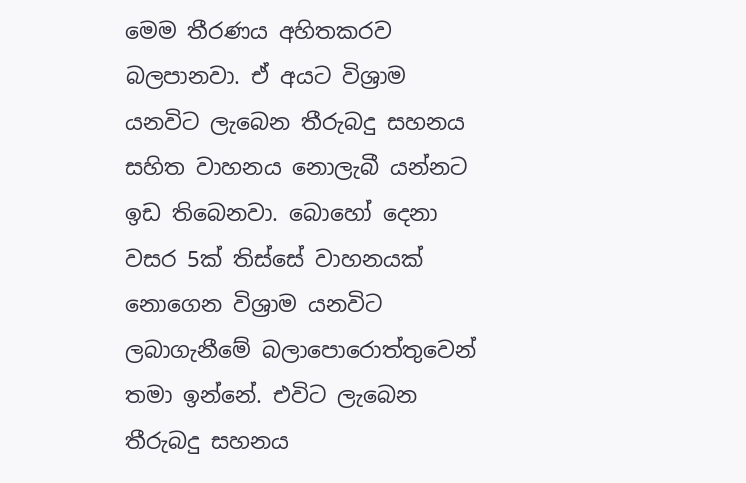මෙම තීරණය අහිතකරව බලපානවා. ඒ අයට විශ්‍රාම යනවිට ලැබෙන තීරුබදු සහනය සහිත වාහනය නොලැබී යන්නට ඉඩ තිබෙනවා. බොහෝ දෙනා වසර 5ක් තිස්සේ වාහනයක් නොගෙන විශ්‍රාම යනවිට ලබාගැනීමේ බලාපොරොත්තුවෙන් තමා ඉන්නේ. එවිට ලැබෙන තීරුබදු සහනය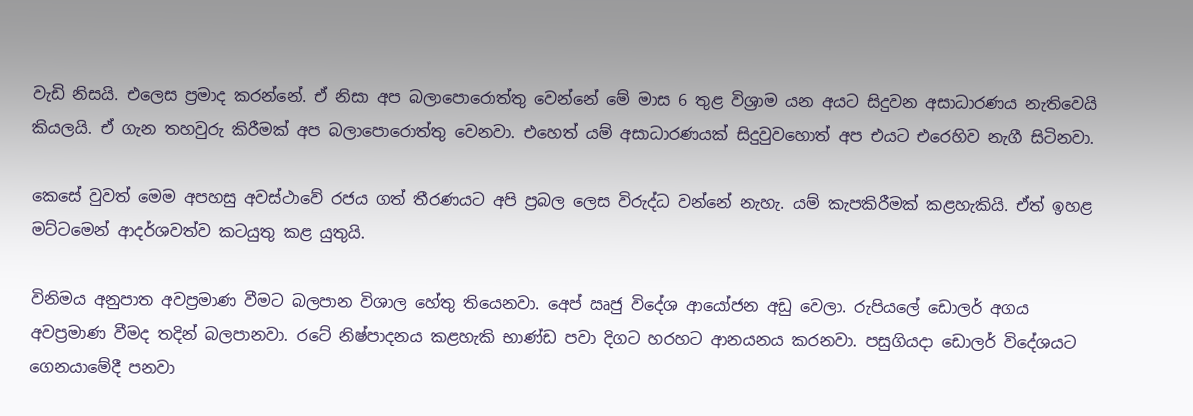වැඩි නිසයි. එලෙස ප්‍රමාද කරන්නේ. ඒ නිසා අප බලාපොරොත්තු වෙන්නේ මේ මාස 6 තුළ විශ්‍රාම යන අයට සිදුවන අසාධාරණය නැතිවෙයි කියලයි. ඒ ගැන තහවුරු කිරීමක් අප බලාපොරොත්තු වෙනවා. එහෙත් යම් අසාධාරණයක් සිදුවුවහොත් අප එයට එරෙහිව නැගී සිටිනවා.

කෙසේ වුවත් මෙම අපහසු අවස්ථාවේ රජය ගත් තීරණයට අපි ප්‍රබල ලෙස විරුද්ධ වන්නේ නැහැ. යම් කැපකිරීමක් කළහැකියි. ඒත් ඉහළ මට්ටමෙන් ආදර්ශවත්ව කටයුතු කළ යුතුයි.

විනිමය අනුපාත අවප්‍රමාණ වීමට බලපාන විශාල හේතු තියෙනවා. අ‍ෙප් ඍජු විදේශ ආයෝජන අඩු වෙලා. රුපියලේ ඩොලර් අගය අවප්‍රමාණ වීමද තදින් බලපානවා. රටේ නිෂ්පාදනය කළහැකි භාණ්ඩ පවා දිගට හරහට ආනයනය කරනවා. පසුගියදා ඩොලර් විදේශයට ගෙනයාමේදී පනවා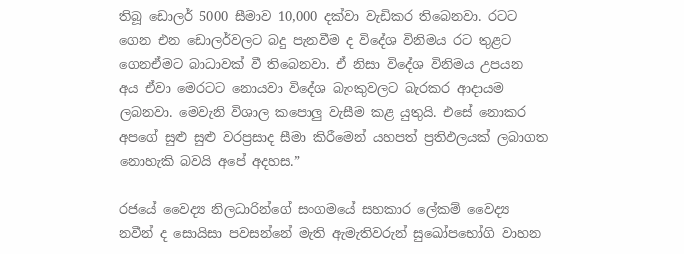තිබූ ඩොලර් 5000 සීමාව 10,000 දක්වා වැඩිකර තිබෙනවා. රටට ගෙන එන ඩොලර්වලට බදු පැනවීම ද විදේශ විනිමය රට තුළට ගෙනඒමට බාධාවක් වී තිබෙනවා. ඒ නිසා විදේශ විනිමය උපයන අය ඒවා මෙරටට නොයවා විදේශ බැංකුවලට බැරකර ආදායම ලබනවා. මෙවැනි විශාල කපොලු වැසීම කළ යුතුයි. එසේ නොකර අපගේ සුළු සුළු වරප්‍රසාද සීමා කිරීමෙන් යහපත් ප්‍රතිඵලයක් ලබාගත නොහැකි බවයි අපේ අදහස.”

රජයේ වෛද්‍ය නිලධාරින්ගේ සංගමයේ සහකාර ලේකම් වෛද්‍ය නවීන් ද සොයිසා පවසන්නේ මැති ඇමැතිවරුන් සුඛෝපභෝගි වාහන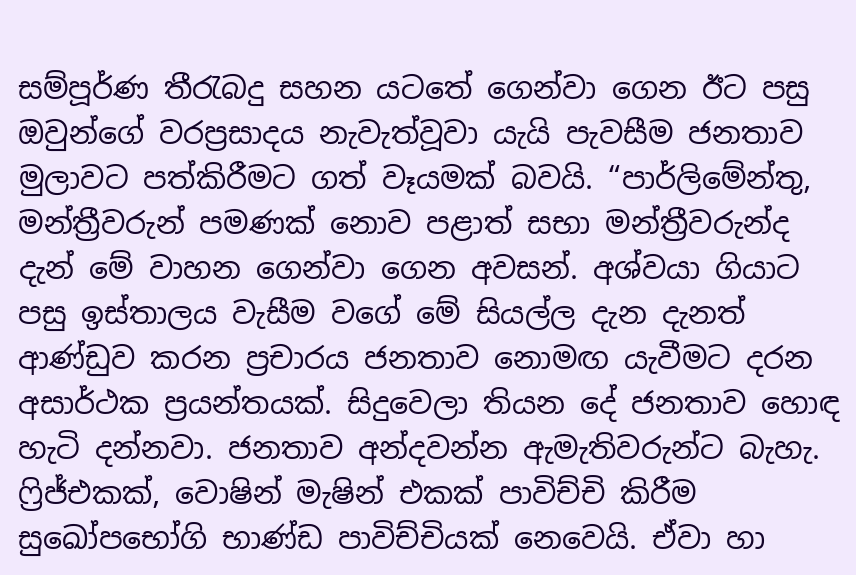සම්පූර්ණ තීරැබදු සහන යටතේ ගෙන්වා ගෙන ඊට පසු ඔවුන්ගේ වරප්‍රසාදය නැවැත්වූවා යැයි පැවසීම ජනතාව මුලාවට පත්කිරීමට ගත් වෑයමක් බවයි. “පාර්ලිමේන්තු, මන්ත්‍රීවරුන් පමණක් නොව පළාත් සභා මන්ත්‍රීවරුන්ද දැන් මේ වාහන ගෙන්වා ගෙන අවසන්. අශ්වයා ගියාට පසු ඉස්තාලය වැසීම වගේ මේ සියල්ල දැන දැනත් ආණ්ඩුව කරන ප්‍රචාරය ජනතාව නොමඟ යැවීමට දරන අසාර්ථක ප්‍රයන්තයක්. සිදුවෙලා තියන දේ ජනතාව හොඳ හැටි දන්නවා. ජනතාව අන්දවන්න ඇමැතිවරුන්ට බැහැ. ෆ්‍රිජ්එකක්, වොෂින් මැෂින් එකක් පාවිච්චි කිරීම සුඛෝපභෝගි භාණ්ඩ පාවිච්චියක් නෙවෙයි. ඒවා හා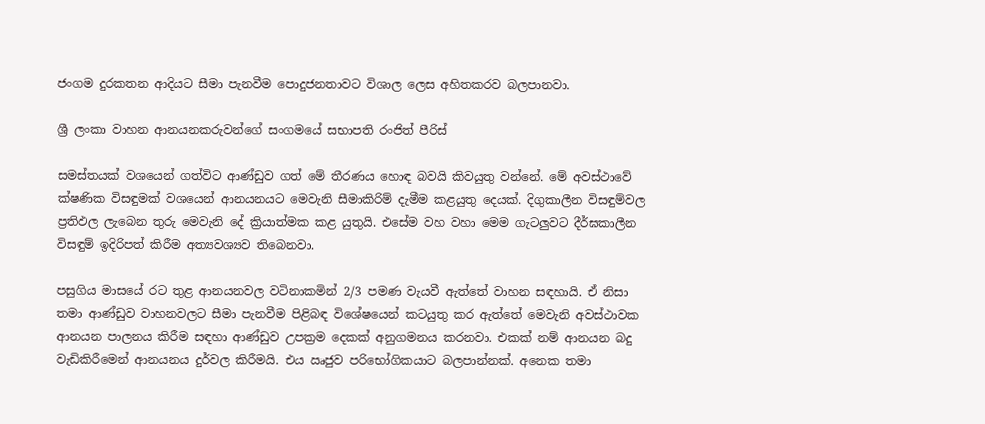ජංගම දුරකතන ආදියට සීමා පැනවීම පොදුජනතාවට විශාල ලෙස අහිතකරව බලපානවා.

ශ්‍රී ලංකා වාහන ආනයනකරුවන්ගේ සංගමයේ සභාපති රංජිත් පීරිස්

සමස්තයක් වශයෙන් ගත්විට ආණ්ඩුව ගත් මේ තීරණය හොඳ බවයි කිවයුතු වන්නේ. මේ අවස්ථාවේ ක්ෂණික විසඳුමක් වශයෙන් ආනයනයට මෙවැනි සීමාකිරිම් දැමීම කළයුතු දෙයක්. දිගුකාලීන විසඳුම්වල ප්‍රතිඵල ලැබෙන තුරු මෙවැනි දේ ක්‍රියාත්මක කළ යුතුයි. එසේම වහ වහා මෙම ගැටලුවට දීර්ඝකාලීන විසඳුම් ඉදිරිපත් කිරීම අත්‍යවශ්‍යව තිබෙනවා.

පසුගිය මාසයේ රට තුළ ආනයනවල වටිනාකමින් 2/3 පමණ වැයවී ඇත්තේ වාහන සඳහායි. ඒ නිසා තමා ආණ්ඩුව වාහනවලට සීමා පැනවීම පිළිබඳ විශේෂයෙන් කටයුතු කර ඇත්තේ මෙවැනි අවස්ථාවක ආනයන පාලනය කිරීම සඳහා ආණ්ඩුව උපක්‍රම දෙකක් අනුගමනය කරනවා. එකක් නම් ආනයන බදු වැඩිකිරීමෙන් ආනයනය දුර්වල කිරීමයි. එය ඍජුව පරිභෝගිකයාට බලපාන්නක්. අනෙක තමා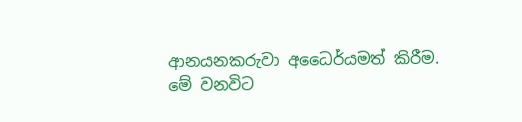ආනයනකරුවා අධෛර්යමත් කිරීම. මේ වනවිට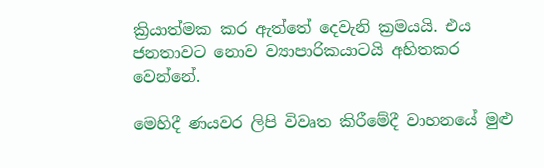ක්‍රියාත්මක කර ඇත්තේ දෙවැනි ක්‍රමයයි. එය ජනතාවට නොව ව්‍යාපාරිකයාටයි අහිතකර වෙන්නේ.

මෙහිදී ණයවර ලිපි විවෘත කිරීමේදී වාහනයේ මුළු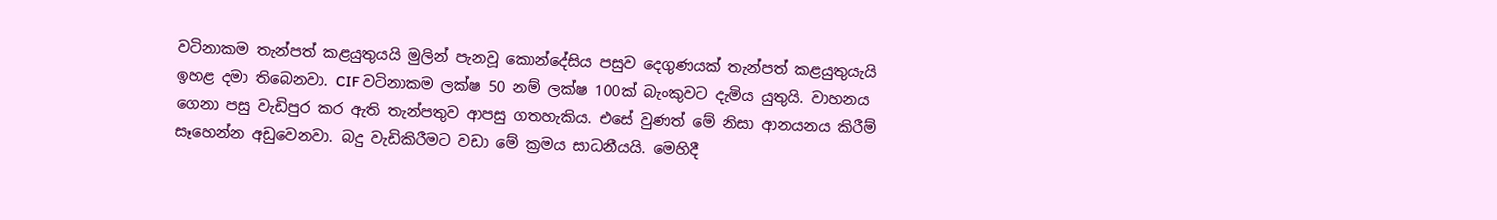වටිනාකම තැන්පත් කළයුතුයයි මුලින් පැනවූ කොන්දේසිය පසුව දෙගුණයක් තැන්පත් කළයුතුයැයි ඉහළ දමා තිබෙනවා. CIF වටිනාකම ලක්ෂ 50 නම් ලක්ෂ 100ක් බැංකුවට දැමිය යුතුයි. වාහනය ගෙනා පසු වැඩිපුර කර ඇති තැන්පතුව ආපසු ගතහැකිය. එසේ වුණත් මේ නිසා ආනයනය කිරීම් සෑහෙන්න අඩුවෙනවා. බදු වැඩිකිරීමට වඩා මේ ක්‍රමය සාධනීයයි. මෙහිදී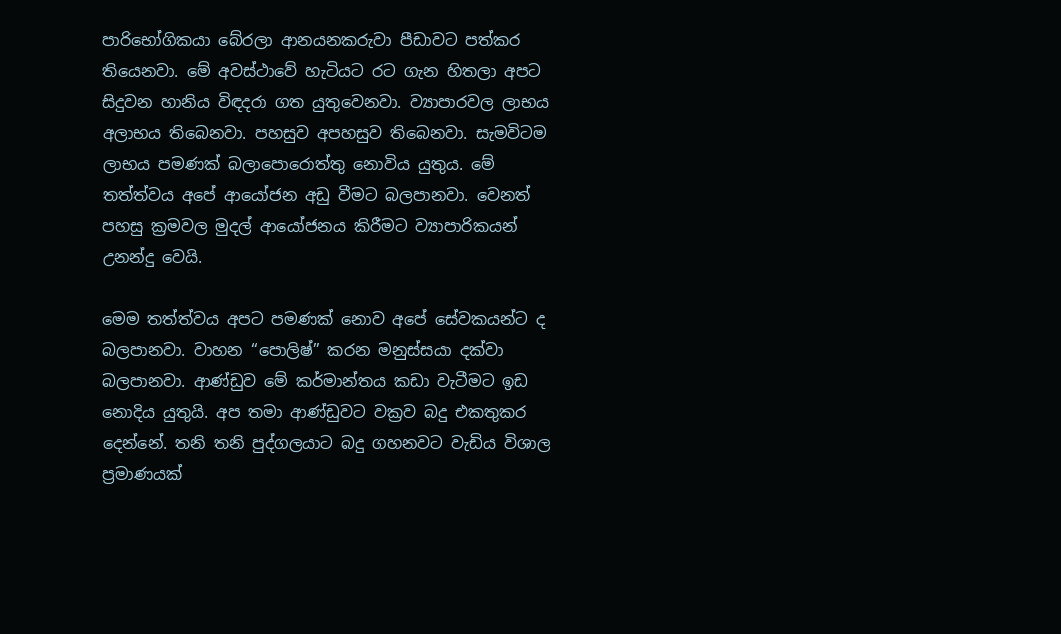පාරිභෝගිකයා බේරලා ආනයනකරුවා පීඩාවට පත්කර තියෙනවා. මේ අවස්ථාවේ හැටියට රට ගැන හිතලා අපට සිදුවන හානිය විඳදරා ගත යුතුවෙනවා. ව්‍යාපාරවල ලාභය අලාභය තිබෙනවා. පහසුව අපහසුව තිබෙනවා. සැමවිටම ලාභය පමණක් බලාපොරොත්තු නොවිය යුතුය. මේ තත්ත්වය අපේ ආයෝජන අඩු වීමට බලපානවා. වෙනත් පහසු ක්‍රමවල මුදල් ආයෝජනය කිරීමට ව්‍යාපාරිකයන් උනන්දු වෙයි.

මෙම තත්ත්වය අපට පමණක් නොව අපේ සේවකයන්ට ද බලපානවා. වාහන “පොලිෂ්” කරන මනුස්සයා දක්වා බලපානවා. ආණ්ඩුව මේ කර්මාන්තය කඩා වැටීමට ඉඩ නොදිය යුතුයි. අප තමා ආණ්ඩුවට වක්‍රව බදු එකතුකර දෙන්නේ. තනි තනි පුද්ගලයාට බදු ගහනවට වැඩිය විශාල ප්‍රමාණයක්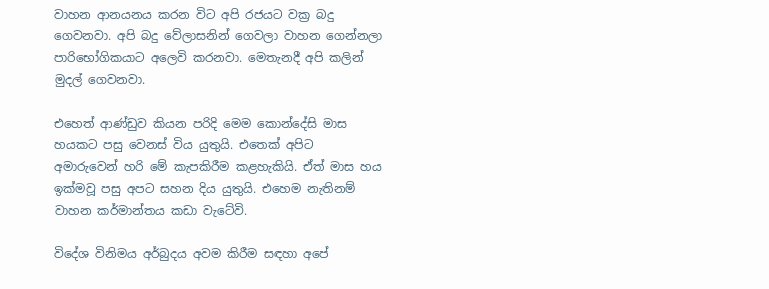වාහන ආනයනය කරන විට අපි රජයට වක්‍ර බදු ගෙවනවා. අපි බදු වේලාසනින් ගෙවලා වාහන ගෙන්නලා පාරිභෝගිකයාට අලෙවි කරනවා. මෙතැනදී අපි කලින් මුදල් ගෙවනවා.

එහෙත් ආණ්ඩුව කියන පරිදි මෙම කොන්දේසි මාස හයකට පසු වෙනස් විය යුතුයි. එතෙක් අපිට අමාරුවෙන් හරි මේ කැපකිරීම කළහැකියි. ඒත් මාස හය ඉක්මවූ පසු අපට සහන දිය යුතුයි. එහෙම නැතිනම් වාහන කර්මාන්තය කඩා වැටේවි.

විදේශ විනිමය අර්බුදය අවම කිරීම සඳහා අපේ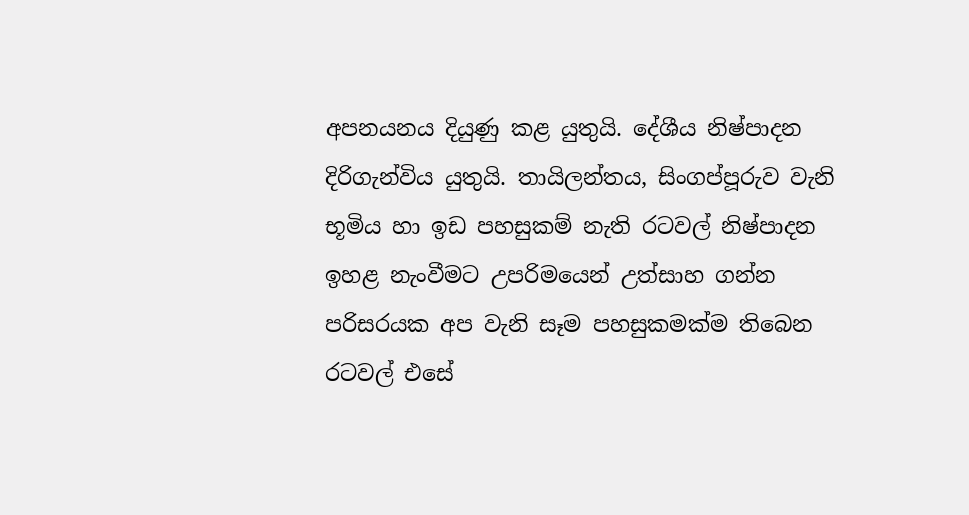අපනයනය දියුණු කළ යුතුයි. දේශීය නිෂ්පාදන දිරිගැන්විය යුතුයි. තායිලන්තය, සිංගප්පූරුව වැනි භූමිය හා ඉඩ පහසුකම් නැති රටවල් නිෂ්පාදන ඉහළ නැංවීමට උපරිමයෙන් උත්සාහ ගන්න පරිසරයක අප වැනි සෑම පහසුකමක්ම තිබෙන රටවල් එසේ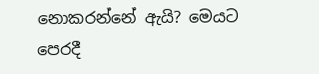නොකරන්නේ ඇයි? මෙයට පෙරදී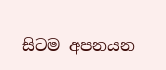සිටම අපනයන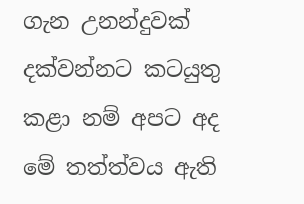ගැන උනන්දුවක් දක්වන්නට කටයුතු කළා නම් අපට අද මේ තත්ත්වය ඇති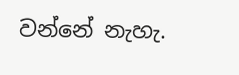වන්නේ නැහැ.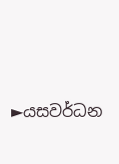►යසවර්ධන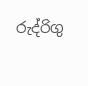රුද්රිගු